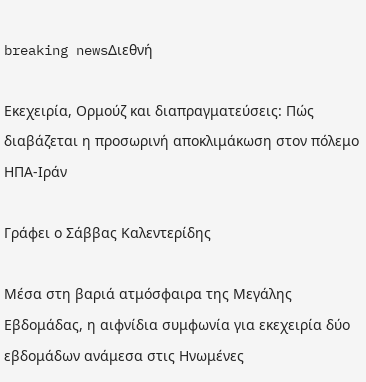breaking newsΔιεθνή

Εκεχειρία, Ορμούζ και διαπραγματεύσεις: Πώς διαβάζεται η προσωρινή αποκλιμάκωση στον πόλεμο ΗΠΑ-Ιράν

Γράφει ο Σάββας Καλεντερίδης

Μέσα στη βαριά ατμόσφαιρα της Μεγάλης Εβδομάδας, η αιφνίδια συμφωνία για εκεχειρία δύο εβδομάδων ανάμεσα στις Ηνωμένες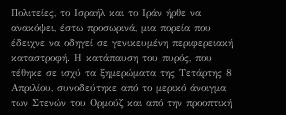Πολιτείες, το Ισραήλ και το Ιράν ήρθε να ανακόψει, έστω προσωρινά, μια πορεία που έδειχνε να οδηγεί σε γενικευμένη περιφερειακή καταστροφή. Η κατάπαυση του πυρός, που τέθηκε σε ισχύ τα ξημερώματα της Τετάρτης 8 Απριλίου, συνοδεύτηκε από το μερικό άνοιγμα των Στενών του Ορμούζ και από την προοπτική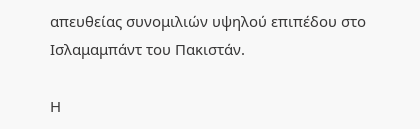απευθείας συνομιλιών υψηλού επιπέδου στο Ισλαμαμπάντ του Πακιστάν.

Η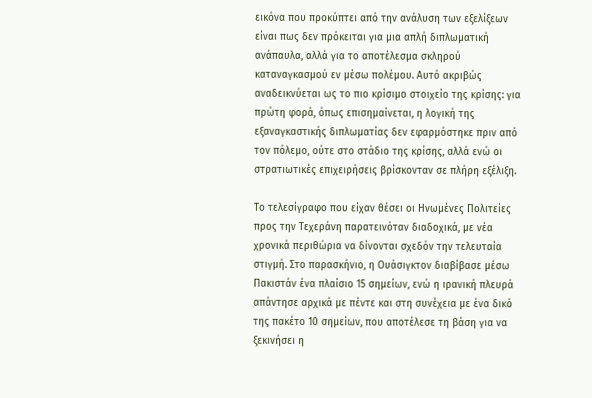εικόνα που προκύπτει από την ανάλυση των εξελίξεων είναι πως δεν πρόκειται για μια απλή διπλωματική ανάπαυλα, αλλά για το αποτέλεσμα σκληρού καταναγκασμού εν μέσω πολέμου. Αυτό ακριβώς αναδεικνύεται ως το πιο κρίσιμο στοιχείο της κρίσης: για πρώτη φορά, όπως επισημαίνεται, η λογική της εξαναγκαστικής διπλωματίας δεν εφαρμόστηκε πριν από τον πόλεμο, ούτε στο στάδιο της κρίσης, αλλά ενώ οι στρατιωτικές επιχειρήσεις βρίσκονταν σε πλήρη εξέλιξη.

Το τελεσίγραφο που είχαν θέσει οι Ηνωμένες Πολιτείες προς την Τεχεράνη παρατεινόταν διαδοχικά, με νέα χρονικά περιθώρια να δίνονται σχεδόν την τελευταία στιγμή. Στο παρασκήνιο, η Ουάσιγκτον διαβίβασε μέσω Πακιστάν ένα πλαίσιο 15 σημείων, ενώ η ιρανική πλευρά απάντησε αρχικά με πέντε και στη συνέχεια με ένα δικό της πακέτο 10 σημείων, που αποτέλεσε τη βάση για να ξεκινήσει η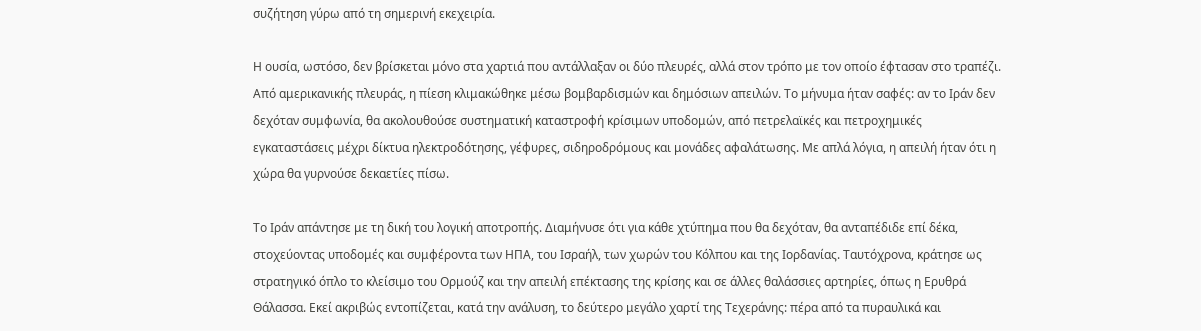συζήτηση γύρω από τη σημερινή εκεχειρία.

Η ουσία, ωστόσο, δεν βρίσκεται μόνο στα χαρτιά που αντάλλαξαν οι δύο πλευρές, αλλά στον τρόπο με τον οποίο έφτασαν στο τραπέζι. Από αμερικανικής πλευράς, η πίεση κλιμακώθηκε μέσω βομβαρδισμών και δημόσιων απειλών. Το μήνυμα ήταν σαφές: αν το Ιράν δεν δεχόταν συμφωνία, θα ακολουθούσε συστηματική καταστροφή κρίσιμων υποδομών, από πετρελαϊκές και πετροχημικές εγκαταστάσεις μέχρι δίκτυα ηλεκτροδότησης, γέφυρες, σιδηροδρόμους και μονάδες αφαλάτωσης. Με απλά λόγια, η απειλή ήταν ότι η χώρα θα γυρνούσε δεκαετίες πίσω.

Το Ιράν απάντησε με τη δική του λογική αποτροπής. Διαμήνυσε ότι για κάθε χτύπημα που θα δεχόταν, θα ανταπέδιδε επί δέκα, στοχεύοντας υποδομές και συμφέροντα των ΗΠΑ, του Ισραήλ, των χωρών του Κόλπου και της Ιορδανίας. Ταυτόχρονα, κράτησε ως στρατηγικό όπλο το κλείσιμο του Ορμούζ και την απειλή επέκτασης της κρίσης και σε άλλες θαλάσσιες αρτηρίες, όπως η Ερυθρά Θάλασσα. Εκεί ακριβώς εντοπίζεται, κατά την ανάλυση, το δεύτερο μεγάλο χαρτί της Τεχεράνης: πέρα από τα πυραυλικά και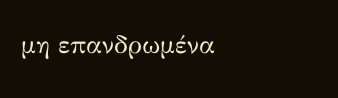μη επανδρωμένα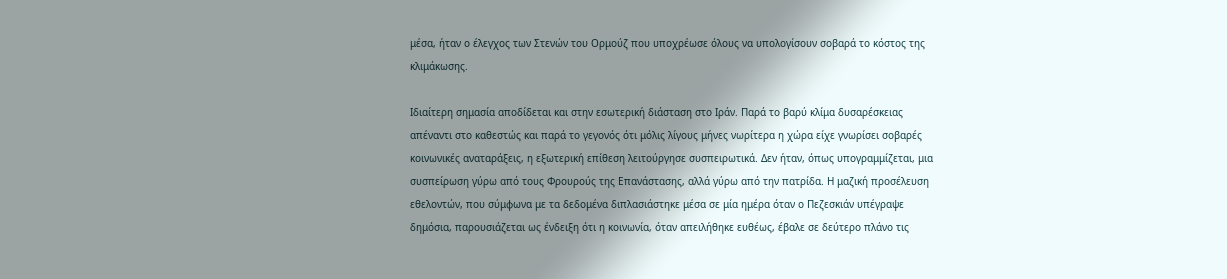μέσα, ήταν ο έλεγχος των Στενών του Ορμούζ που υποχρέωσε όλους να υπολογίσουν σοβαρά το κόστος της κλιμάκωσης.

Ιδιαίτερη σημασία αποδίδεται και στην εσωτερική διάσταση στο Ιράν. Παρά το βαρύ κλίμα δυσαρέσκειας απέναντι στο καθεστώς και παρά το γεγονός ότι μόλις λίγους μήνες νωρίτερα η χώρα είχε γνωρίσει σοβαρές κοινωνικές αναταράξεις, η εξωτερική επίθεση λειτούργησε συσπειρωτικά. Δεν ήταν, όπως υπογραμμίζεται, μια συσπείρωση γύρω από τους Φρουρούς της Επανάστασης, αλλά γύρω από την πατρίδα. Η μαζική προσέλευση εθελοντών, που σύμφωνα με τα δεδομένα διπλασιάστηκε μέσα σε μία ημέρα όταν ο Πεζεσκιάν υπέγραψε δημόσια, παρουσιάζεται ως ένδειξη ότι η κοινωνία, όταν απειλήθηκε ευθέως, έβαλε σε δεύτερο πλάνο τις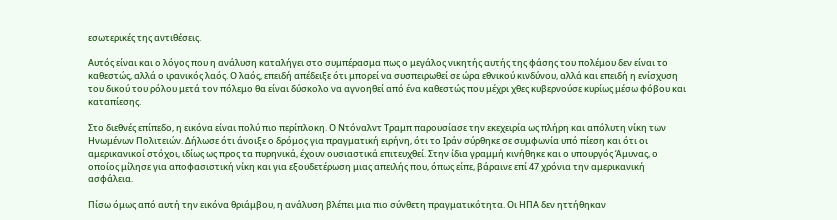εσωτερικές της αντιθέσεις.

Αυτός είναι και ο λόγος που η ανάλυση καταλήγει στο συμπέρασμα πως ο μεγάλος νικητής αυτής της φάσης του πολέμου δεν είναι το καθεστώς, αλλά ο ιρανικός λαός. Ο λαός, επειδή απέδειξε ότι μπορεί να συσπειρωθεί σε ώρα εθνικού κινδύνου, αλλά και επειδή η ενίσχυση του δικού του ρόλου μετά τον πόλεμο θα είναι δύσκολο να αγνοηθεί από ένα καθεστώς που μέχρι χθες κυβερνούσε κυρίως μέσω φόβου και καταπίεσης.

Στο διεθνές επίπεδο, η εικόνα είναι πολύ πιο περίπλοκη. Ο Ντόναλντ Τραμπ παρουσίασε την εκεχειρία ως πλήρη και απόλυτη νίκη των Ηνωμένων Πολιτειών. Δήλωσε ότι άνοιξε ο δρόμος για πραγματική ειρήνη, ότι το Ιράν σύρθηκε σε συμφωνία υπό πίεση και ότι οι αμερικανικοί στόχοι, ιδίως ως προς τα πυρηνικά, έχουν ουσιαστικά επιτευχθεί. Στην ίδια γραμμή κινήθηκε και ο υπουργός Άμυνας, ο οποίος μίλησε για αποφασιστική νίκη και για εξουδετέρωση μιας απειλής που, όπως είπε, βάραινε επί 47 χρόνια την αμερικανική ασφάλεια.

Πίσω όμως από αυτή την εικόνα θριάμβου, η ανάλυση βλέπει μια πιο σύνθετη πραγματικότητα. Οι ΗΠΑ δεν ηττήθηκαν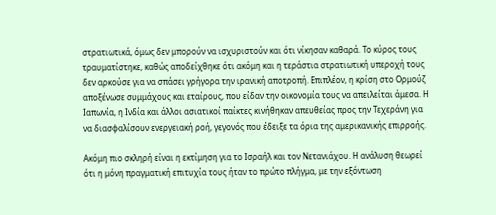στρατιωτικά, όμως δεν μπορούν να ισχυριστούν και ότι νίκησαν καθαρά. Το κύρος τους τραυματίστηκε, καθώς αποδείχθηκε ότι ακόμη και η τεράστια στρατιωτική υπεροχή τους δεν αρκούσε για να σπάσει γρήγορα την ιρανική αποτροπή. Επιπλέον, η κρίση στο Ορμούζ αποξένωσε συμμάχους και εταίρους, που είδαν την οικονομία τους να απειλείται άμεσα. Η Ιαπωνία, η Ινδία και άλλοι ασιατικοί παίκτες κινήθηκαν απευθείας προς την Τεχεράνη για να διασφαλίσουν ενεργειακή ροή, γεγονός που έδειξε τα όρια της αμερικανικής επιρροής.

Ακόμη πιο σκληρή είναι η εκτίμηση για το Ισραήλ και τον Νετανιάχου. Η ανάλυση θεωρεί ότι η μόνη πραγματική επιτυχία τους ήταν το πρώτο πλήγμα, με την εξόντωση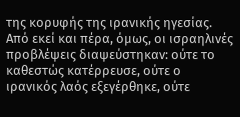της κορυφής της ιρανικής ηγεσίας. Από εκεί και πέρα, όμως, οι ισραηλινές προβλέψεις διαψεύστηκαν: ούτε το καθεστώς κατέρρευσε, ούτε ο ιρανικός λαός εξεγέρθηκε, ούτε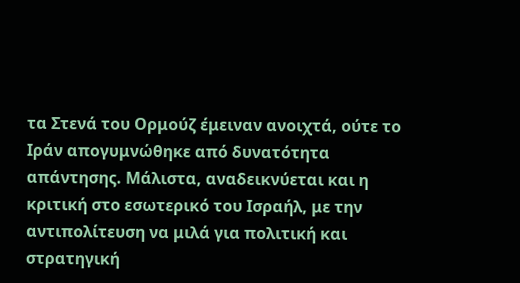τα Στενά του Ορμούζ έμειναν ανοιχτά, ούτε το Ιράν απογυμνώθηκε από δυνατότητα απάντησης. Μάλιστα, αναδεικνύεται και η κριτική στο εσωτερικό του Ισραήλ, με την αντιπολίτευση να μιλά για πολιτική και στρατηγική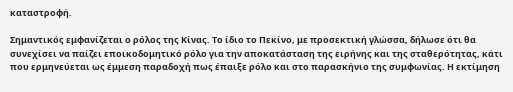καταστροφή.

Σημαντικός εμφανίζεται ο ρόλος της Κίνας. Το ίδιο το Πεκίνο, με προσεκτική γλώσσα, δήλωσε ότι θα συνεχίσει να παίζει εποικοδομητικό ρόλο για την αποκατάσταση της ειρήνης και της σταθερότητας, κάτι που ερμηνεύεται ως έμμεση παραδοχή πως έπαιξε ρόλο και στο παρασκήνιο της συμφωνίας. Η εκτίμηση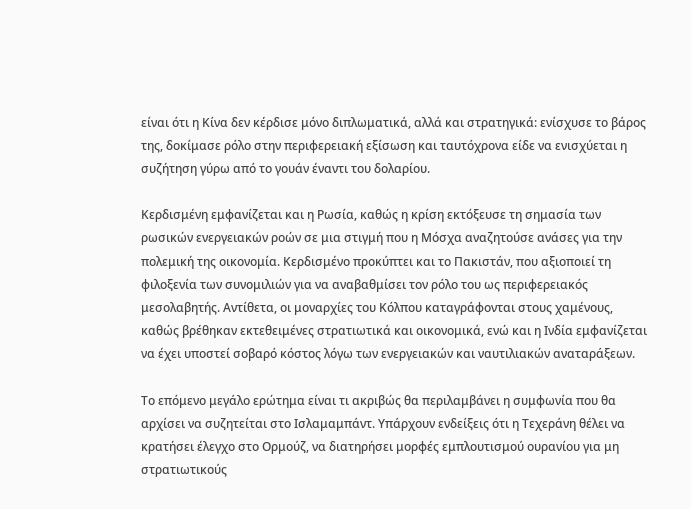είναι ότι η Κίνα δεν κέρδισε μόνο διπλωματικά, αλλά και στρατηγικά: ενίσχυσε το βάρος της, δοκίμασε ρόλο στην περιφερειακή εξίσωση και ταυτόχρονα είδε να ενισχύεται η συζήτηση γύρω από το γουάν έναντι του δολαρίου.

Κερδισμένη εμφανίζεται και η Ρωσία, καθώς η κρίση εκτόξευσε τη σημασία των ρωσικών ενεργειακών ροών σε μια στιγμή που η Μόσχα αναζητούσε ανάσες για την πολεμική της οικονομία. Κερδισμένο προκύπτει και το Πακιστάν, που αξιοποιεί τη φιλοξενία των συνομιλιών για να αναβαθμίσει τον ρόλο του ως περιφερειακός μεσολαβητής. Αντίθετα, οι μοναρχίες του Κόλπου καταγράφονται στους χαμένους, καθώς βρέθηκαν εκτεθειμένες στρατιωτικά και οικονομικά, ενώ και η Ινδία εμφανίζεται να έχει υποστεί σοβαρό κόστος λόγω των ενεργειακών και ναυτιλιακών αναταράξεων.

Το επόμενο μεγάλο ερώτημα είναι τι ακριβώς θα περιλαμβάνει η συμφωνία που θα αρχίσει να συζητείται στο Ισλαμαμπάντ. Υπάρχουν ενδείξεις ότι η Τεχεράνη θέλει να κρατήσει έλεγχο στο Ορμούζ, να διατηρήσει μορφές εμπλουτισμού ουρανίου για μη στρατιωτικούς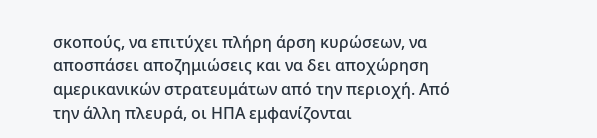σκοπούς, να επιτύχει πλήρη άρση κυρώσεων, να αποσπάσει αποζημιώσεις και να δει αποχώρηση αμερικανικών στρατευμάτων από την περιοχή. Από την άλλη πλευρά, οι ΗΠΑ εμφανίζονται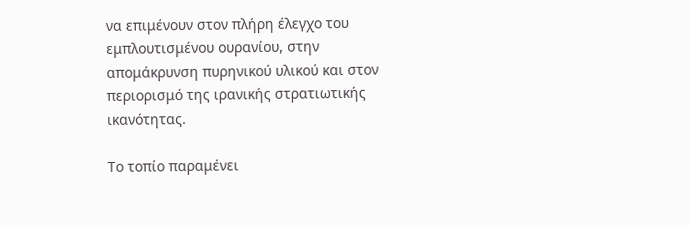να επιμένουν στον πλήρη έλεγχο του εμπλουτισμένου ουρανίου, στην απομάκρυνση πυρηνικού υλικού και στον περιορισμό της ιρανικής στρατιωτικής ικανότητας.

Το τοπίο παραμένει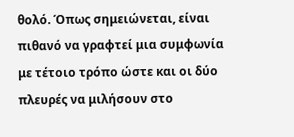θολό. Όπως σημειώνεται, είναι πιθανό να γραφτεί μια συμφωνία με τέτοιο τρόπο ώστε και οι δύο πλευρές να μιλήσουν στο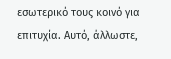εσωτερικό τους κοινό για επιτυχία. Αυτό, άλλωστε,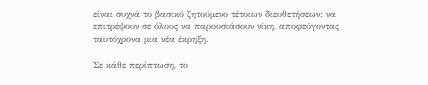είναι συχνά το βασικό ζητούμενο τέτοιων διευθετήσεων: να επιτρέψουν σε όλους να παρουσιάσουν νίκη, αποφεύγοντας ταυτόχρονα μια νέα έκρηξη.

Σε κάθε περίπτωση, το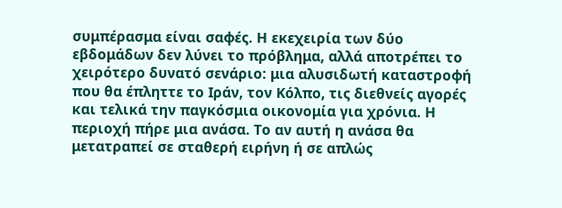συμπέρασμα είναι σαφές. Η εκεχειρία των δύο εβδομάδων δεν λύνει το πρόβλημα, αλλά αποτρέπει το χειρότερο δυνατό σενάριο: μια αλυσιδωτή καταστροφή που θα έπληττε το Ιράν, τον Κόλπο, τις διεθνείς αγορές και τελικά την παγκόσμια οικονομία για χρόνια. Η περιοχή πήρε μια ανάσα. Το αν αυτή η ανάσα θα μετατραπεί σε σταθερή ειρήνη ή σε απλώς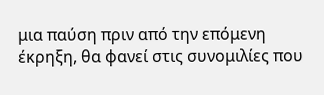μια παύση πριν από την επόμενη έκρηξη, θα φανεί στις συνομιλίες που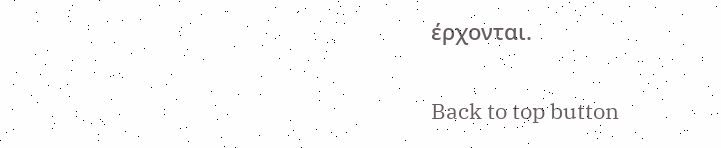έρχονται.

Back to top button